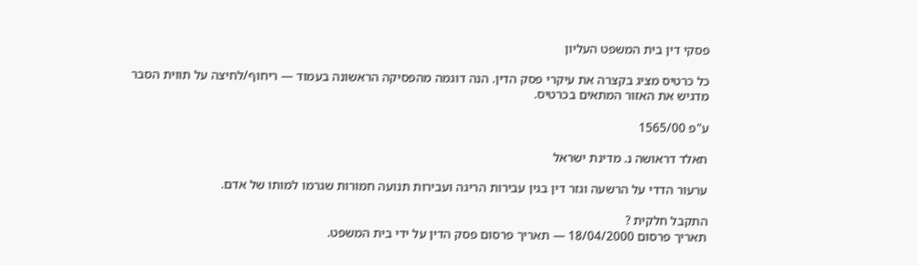פסקי דין בית המשפט העליון

כל כרטיס מציג בקצרה את עיקרי פסק הדין. הנה דוגמה מהפסיקה הראשונה בעמוד — ריחוף/לחיצה על תווית הסבר מדגיש את האזור המתאים בכרטיס.

ע"פ 1565/00

חאלד דראושה נ. מדינת ישראל

ערעור הדדי על הרשעה וגזר דין בגין עבירות הריגה ועבירות תנועה חמורות שגרמו למותו של אדם.

התקבל חלקית ?
תאריך פרסום 18/04/2000 — תאריך פרסום פסק הדין על ידי בית המשפט.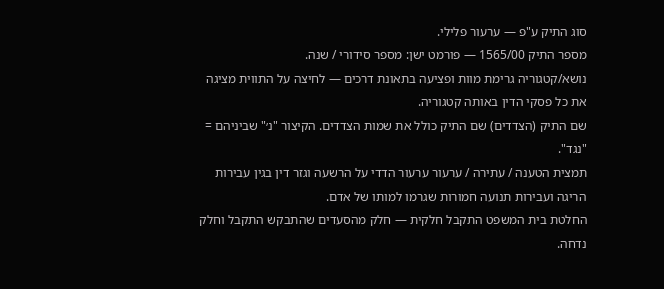סוג התיק ע"פ — ערעור פלילי.
מספר התיק 1565/00 — פורמט ישן: מספר סידורי / שנה.
נושא/קטגוריה גרימת מוות ופציעה בתאונת דרכים — לחיצה על התווית מציגה את כל פסקי הדין באותה קטגוריה.
שם התיק (הצדדים) שם התיק כולל את שמות הצדדים. הקיצור "נ׳" שביניהם = "נגד".
תמצית הטענה / עתירה / ערעור ערעור הדדי על הרשעה וגזר דין בגין עבירות הריגה ועבירות תנועה חמורות שגרמו למותו של אדם.
החלטת בית המשפט התקבל חלקית — חלק מהסעדים שהתבקש התקבל וחלק נדחה.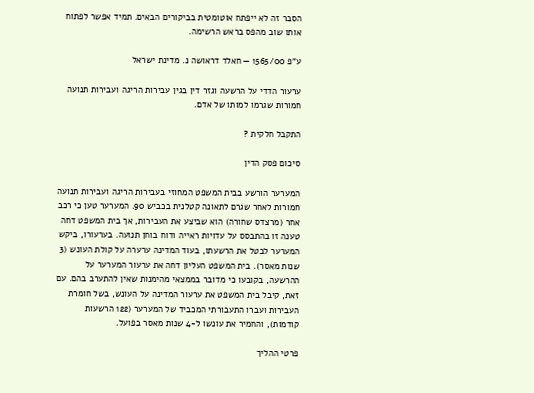הסבר זה לא ייפתח אוטומטית בביקורים הבאים. תמיד אפשר לפתוח אותו שוב מהפס בראש הרשימה.

ע"פ 1565/00 — חאלד דראושה נ. מדינת ישראל

ערעור הדדי על הרשעה וגזר דין בגין עבירות הריגה ועבירות תנועה חמורות שגרמו למותו של אדם.

התקבל חלקית ?

סיכום פסק הדין

המערער הורשע בבית המשפט המחוזי בעבירות הריגה ועבירות תנועה חמורות לאחר שגרם לתאונה קטלנית בכביש 90. המערער טען כי רכב אחר (מרצדס שחורה) הוא שביצע את העבירות, אך בית המשפט דחה טענה זו בהתבסס על עדויות ראייה ודוח בוחן תנועה. בערעורו, ביקש המערער לבטל את הרשעתו, בעוד המדינה ערערה על קולת העונש (3 שנות מאסר). בית המשפט העליון דחה את ערעור המערער על ההרשעה, בקובעו כי מדובר בממצאי מהימנות שאין להתערב בהם. עם זאת, קיבל בית המשפט את ערעור המדינה על העונש, בשל חומרת העבירות ועברו התעבורתי המכביד של המערער (122 הרשעות קודמות), והחמיר את עונשו ל-4 שנות מאסר בפועל.

פרטי ההליך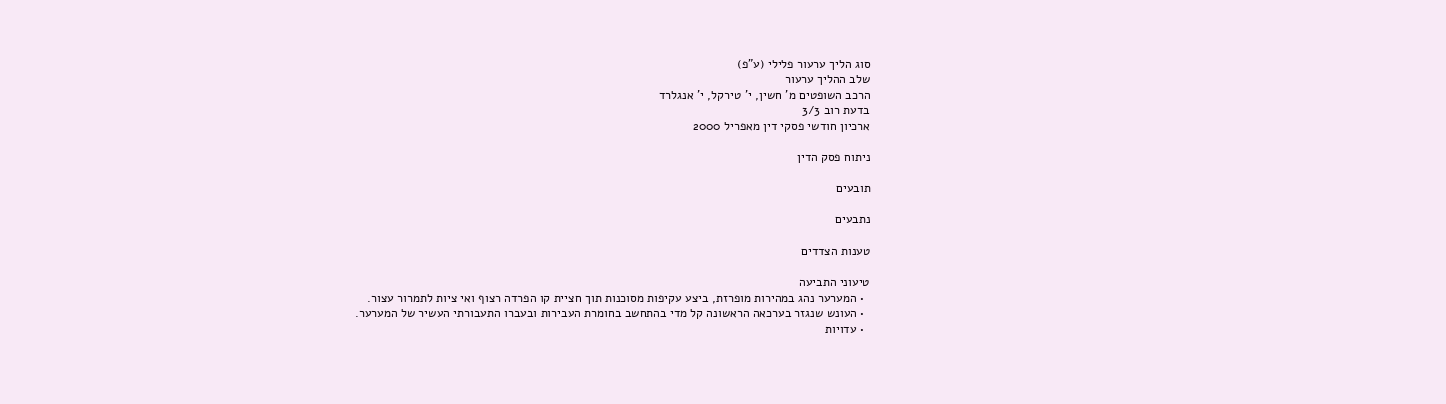סוג הליך ערעור פלילי (ע"פ)
שלב ההליך ערעור
הרכב השופטים מ' חשין, י' טירקל, י' אנגלרד
בדעת רוב 3/3
ארכיון חודשי פסקי דין מאפריל 2000

ניתוח פסק הדין

תובעים

נתבעים

טענות הצדדים

טיעוני התביעה
  • המערער נהג במהירות מופרזת, ביצע עקיפות מסוכנות תוך חציית קו הפרדה רצוף ואי ציות לתמרור עצור.
  • העונש שנגזר בערכאה הראשונה קל מדי בהתחשב בחומרת העבירות ובעברו התעבורתי העשיר של המערער.
  • עדויות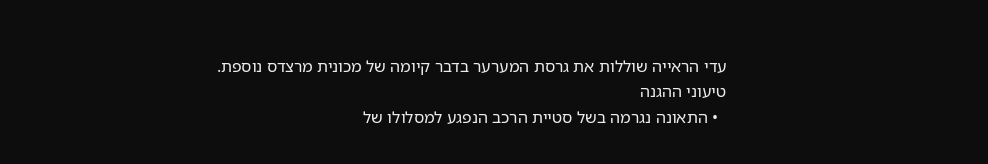עדי הראייה שוללות את גרסת המערער בדבר קיומה של מכונית מרצדס נוספת.
טיעוני ההגנה
  • התאונה נגרמה בשל סטיית הרכב הנפגע למסלולו של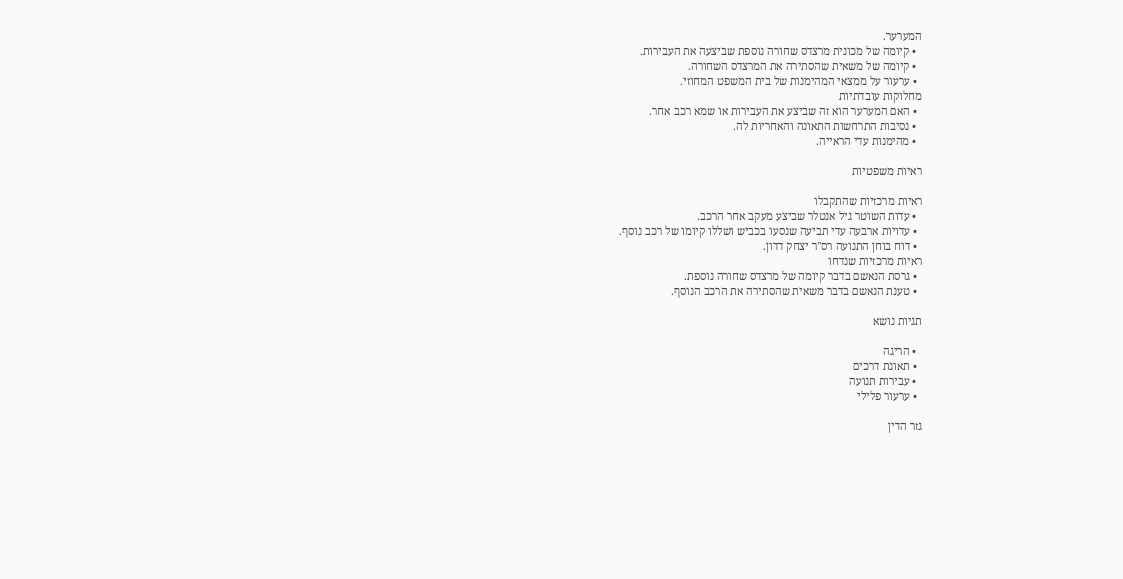המערער.
  • קיומה של מכונית מרצדס שחורה נוספת שביצעה את העבירות.
  • קיומה של משאית שהסתירה את המרצדס השחורה.
  • ערעור על ממצאי המהימנות של בית המשפט המחוזי.
מחלוקות עובדתיות
  • האם המערער הוא זה שביצע את העבירות או שמא רכב אחר.
  • נסיבות התרחשות התאונה והאחריות לה.
  • מהימנות עדי הראייה.

ראיות משפטיות

ראיות מרכזיות שהתקבלו
  • עדות השוטר גיל אנטלר שביצע מעקב אחר הרכב.
  • עדויות ארבעה עדי תביעה שנסעו בכביש ושללו קיומו של רכב נוסף.
  • דוח בוחן התנועה רס"ר יצחק דדון.
ראיות מרכזיות שנדחו
  • גרסת הנאשם בדבר קיומה של מרצדס שחורה נוספת.
  • טענת הנאשם בדבר משאית שהסתירה את הרכב הנוסף.

תגיות נושא

  • הריגה
  • תאונת דרכים
  • עבירות תנועה
  • ערעור פלילי

גזר הדין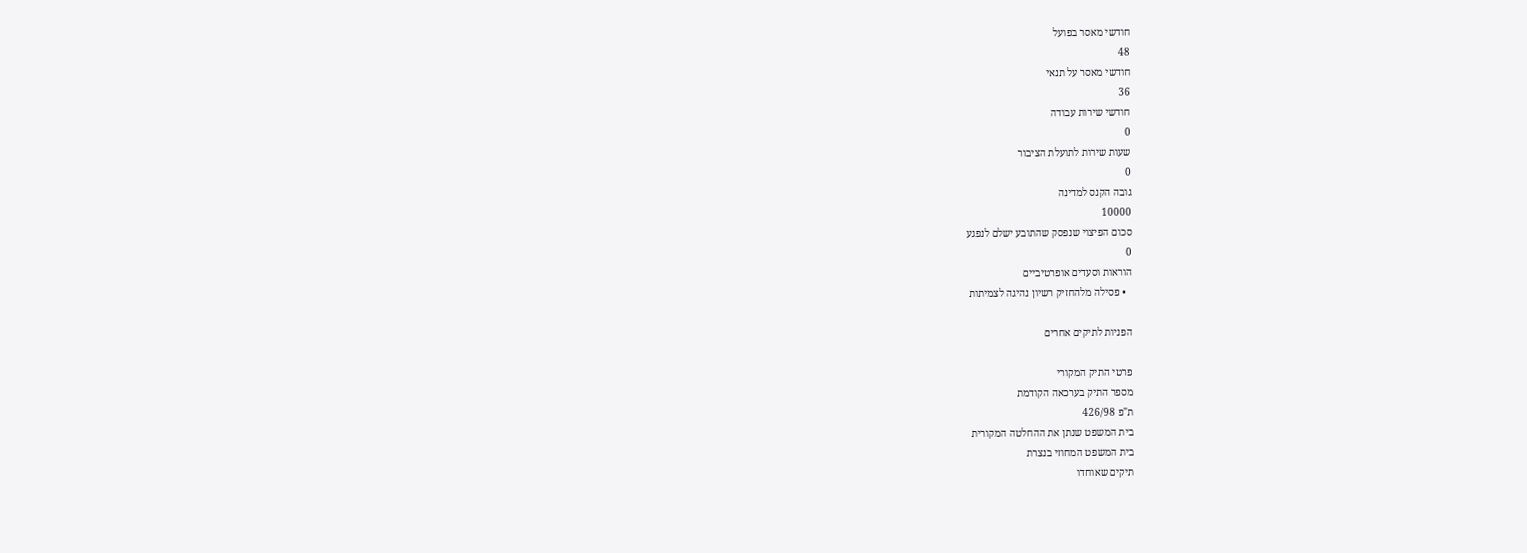חודשי מאסר בפועל
48
חודשי מאסר על תנאי
36
חודשי שירות עבודה
0
שעות שירות לתועלת הציבור
0
גובה הקנס למדינה
10000
סכום הפיצוי שנפסק שהתובע ישלם לנפגע
0
הוראות וסעדים אופרטיביים
  • פסילה מלהחזיק רשיון נהיגה לצמיתות

הפניות לתיקים אחרים

פרטי התיק המקורי
מספר התיק בערכאה הקודמת
ת"פ 426/98
בית המשפט שנתן את ההחלטה המקורית
בית המשפט המחוזי בנצרת
תיקים שאוחדו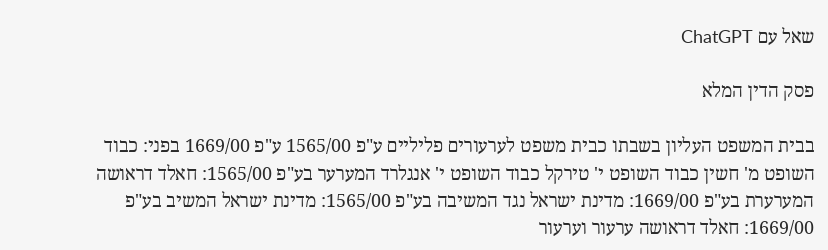שאל עם ChatGPT

פסק הדין המלא

בבית המשפט העליון בשבתו כבית משפט לערעורים פליליים ע"פ 1565/00 ע"פ 1669/00 בפני: כבוד השופט מ' חשין כבוד השופט י' טירקל כבוד השופט י' אנגלרד המערער בע"פ 1565/00: חאלד דראושה המערערת בע"פ 1669/00: מדינת ישראל נגד המשיבה בע"פ 1565/00: מדינת ישראל המשיב בע"פ 1669/00: חאלד דראושה ערעור וערעור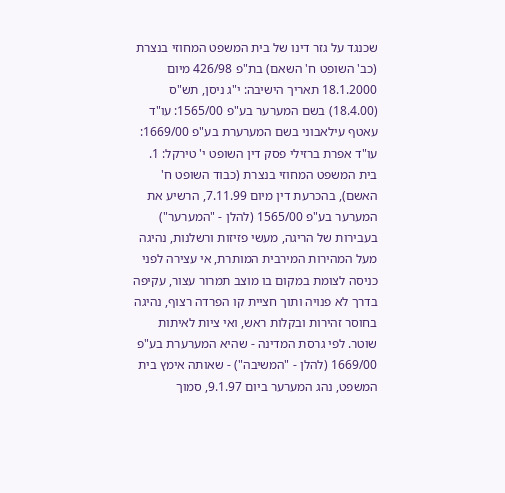שכנגד על גזר דינו של בית המשפט המחוזי בנצרת (כב' השופט ח' השאם) בת"פ 426/98 מיום 18.1.2000 תאריך הישיבה: י"ג ניסן, תש"ס (18.4.00) בשם המערער בע"פ 1565/00: עו"ד עאטף עילאבוני בשם המערערת בע"פ 1669/00: עו"ד אפרת ברזילי פסק דין השופט י' טירקל: 1. בית המשפט המחוזי בנצרת (כבוד השופט ח' האשם), בהכרעת דין מיום 7.11.99, הרשיע את המערער בע"פ 1565/00 (להלן - "המערער") בעבירות של הריגה, מעשי פזיזות ורשלנות, נהיגה מעל המהירות המירבית המותרת, אי עצירה לפני כניסה לצומת במקום בו מוצב תמרור עצור, עקיפה בדרך לא פנויה ותוך חציית קו הפרדה רצוף, נהיגה בחוסר זהירות ובקלות ראש, ואי ציות לאיתות שוטר. לפי גרסת המדינה - שהיא המערערת בע"פ 1669/00 (להלן - "המשיבה") - שאותה אימץ בית המשפט, נהג המערער ביום 9.1.97, סמוך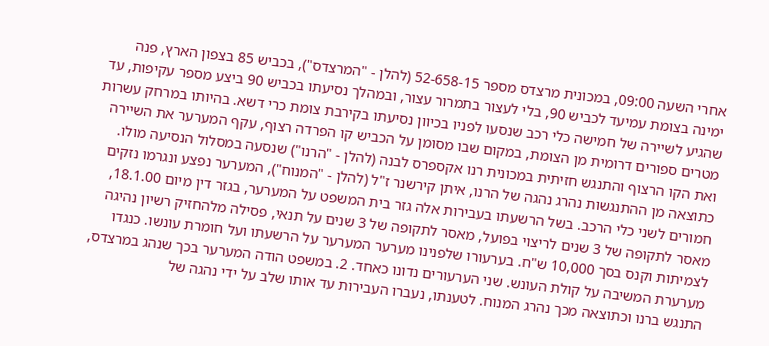אחרי השעה 09:00, במכונית מרצדס מספר 52-658-15 (להלן - "המרצדס"), בכביש 85 בצפון הארץ, פנה ימינה בצומת עמיעד לכביש 90, בלי לעצור בתמרור עצור, ובמהלך נסיעתו בכביש 90 ביצע מספר עקיפות, עד שהגיע לשיירה של חמישה כלי רכב שנסעו לפניו בכיוון נסיעתו בקירבת צומת כרי דשא. בהיותו במרחק עשרות מטרים ספורים דרומית מן הצומת, במקום שבו מסומן על הכביש קו הפרדה רצוף, עקף המערער את השיירה ואת הקו הרצוף והתנגש חזיתית במכונית רנו אקספרס לבנה (להלן - "הרנו") שנסעה במסלול הנסיעה מולו. כתוצאה מן ההתנגשות נהרג נהגה של הרנו, איתן קירשנר ז"ל (להלן - "המנוח"), המערער נפצע ונגרמו נזקים חמורים לשני כלי הרכב. בשל הרשעתו בעבירות אלה גזר בית המשפט על המערער, בגזר דין מיום 18.1.00, מאסר לתקופה של 3 שנים לריצוי בפועל, מאסר לתקופה של 3 שנים על תנאי, פסילה מלהחזיק רשיון נהיגה לצמיתות וקנס בסך 10,000 ש"ח. בערעורו שלפנינו מערער המערער על הרשעתו ועל חומרת עונשו. כנגדו מערערת המשיבה על קולת העונש. שני הערעורים נדונו כאחד. 2. במשפט הודה המערער בכך שנהג במרצדס, התנגש ברנו וכתוצאה מכך נהרג המנוח. לטענתו, נעברו העבירות עד אותו שלב על ידי נהגה של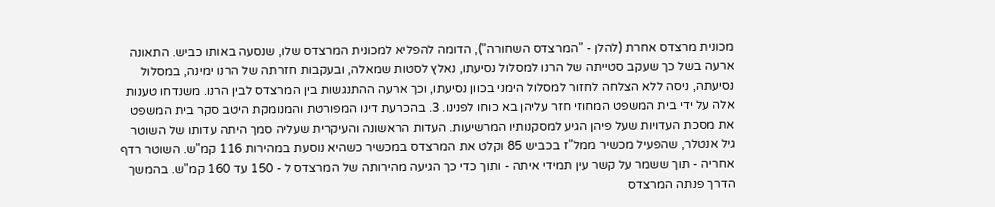מכונית מרצדס אחרת (להלן - "המרצדס השחורה"), הדומה להפליא למכונית המרצדס שלו, שנסעה באותו כביש. התאונה ארעה בשל כך שעקב סטייתה של הרנו למסלול נסיעתו, נאלץ לסטות שמאלה, ובעקבות חזרתה של הרנו ימינה, במסלול נסיעתה, ניסה ללא הצלחה לחזור למסלול הימני בכוון נסיעתו, וכך ארעה ההתנגשות בין המרצדס לבין הרנו. משנדחו טענות אלה על ידי בית המשפט המחוזי חזר עליהן בא כוחו לפנינו. 3. בהכרעת דינו המפורטת והמנומקת היטב סקר בית המשפט את מסכת העדויות שעל פיהן הגיע למסקנותיו המרשיעות. העדות הראשונה והעיקרית שעליה סמך היתה עדותו של השוטר גיל אנטלר, שהפעיל מכשיר ממל"ז בכביש 85 וקלט את המרצדס במכשיר כשהיא נוסעת במהירות 116 קמ"ש. השוטר רדף אחריה - תוך ששמר על קשר עין תמידי איתה - ותוך כדי כך הגיעה מהירותה של המרצדס ל - 150 עד 160 קמ"ש. בהמשך הדרך פנתה המרצדס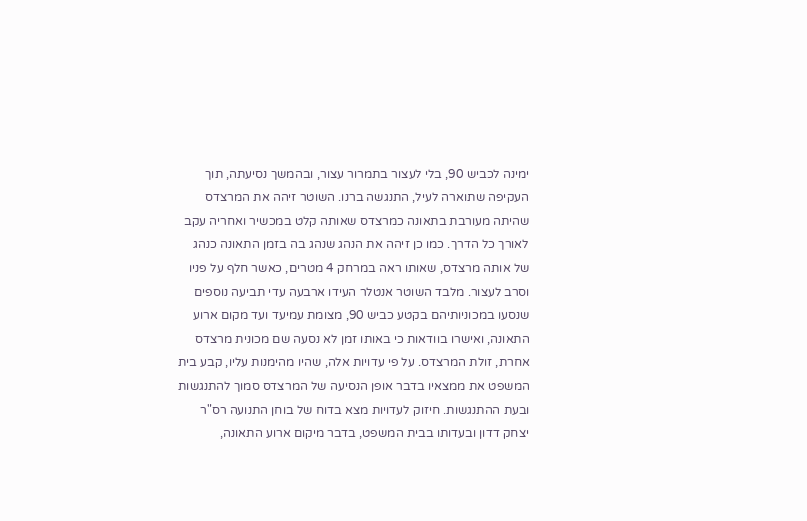ימינה לכביש 90, בלי לעצור בתמרור עצור, ובהמשך נסיעתה, תוך העקיפה שתוארה לעיל, התנגשה ברנו. השוטר זיהה את המרצדס שהיתה מעורבת בתאונה כמרצדס שאותה קלט במכשיר ואחריה עקב לאורך כל הדרך. כמו כן זיהה את הנהג שנהג בה בזמן התאונה כנהג של אותה מרצדס, שאותו ראה במרחק 4 מטרים, כאשר חלף על פניו וסרב לעצור. מלבד השוטר אנטלר העידו ארבעה עדי תביעה נוספים שנסעו במכוניותיהם בקטע כביש 90, מצומת עמיעד ועד מקום ארוע התאונה, ואישרו בוודאות כי באותו זמן לא נסעה שם מכונית מרצדס אחרת, זולת המרצדס. על פי עדויות אלה, שהיו מהימנות עליו, קבע בית המשפט את ממצאיו בדבר אופן הנסיעה של המרצדס סמוך להתנגשות ובעת ההתנגשות. חיזוק לעדויות מצא בדוח של בוחן התנועה רס"ר יצחק דדון ובעדותו בבית המשפט, בדבר מיקום ארוע התאונה,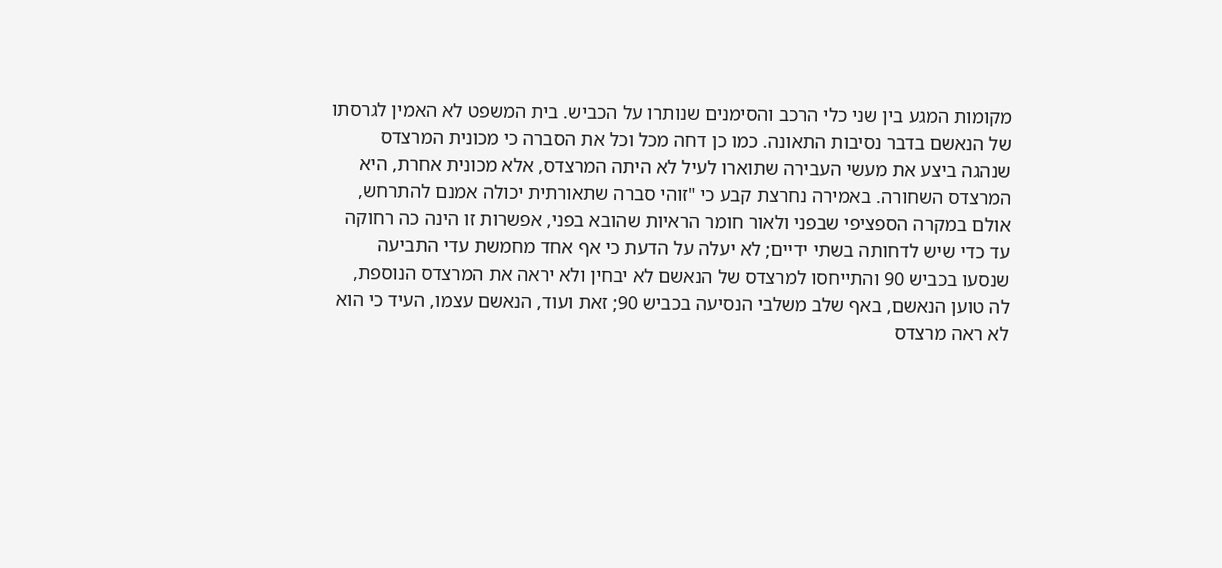מקומות המגע בין שני כלי הרכב והסימנים שנותרו על הכביש. בית המשפט לא האמין לגרסתו של הנאשם בדבר נסיבות התאונה. כמו כן דחה מכל וכל את הסברה כי מכונית המרצדס שנהגה ביצע את מעשי העבירה שתוארו לעיל לא היתה המרצדס, אלא מכונית אחרת, היא המרצדס השחורה. באמירה נחרצת קבע כי "זוהי סברה שתאורתית יכולה אמנם להתרחש, אולם במקרה הספציפי שבפני ולאור חומר הראיות שהובא בפני, אפשרות זו הינה כה רחוקה עד כדי שיש לדחותה בשתי ידיים; לא יעלה על הדעת כי אף אחד מחמשת עדי התביעה שנסעו בכביש 90 והתייחסו למרצדס של הנאשם לא יבחין ולא יראה את המרצדס הנוספת, לה טוען הנאשם, באף שלב משלבי הנסיעה בכביש 90; זאת ועוד, הנאשם עצמו, העיד כי הוא לא ראה מרצדס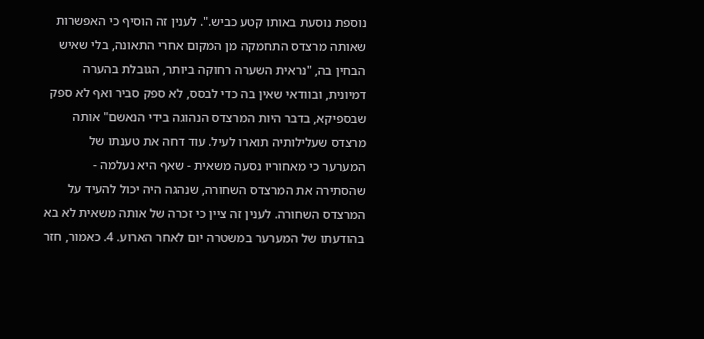נוספת נוסעת באותו קטע כביש.". לענין זה הוסיף כי האפשרות שאותה מרצדס התחמקה מן המקום אחרי התאונה, בלי שאיש הבחין בה, "נראית השערה רחוקה ביותר, הגובלת בהערה דמיונית, ובוודאי שאין בה כדי לבסס, לא ספק סביר ואף לא ספק שבספיקא, בדבר היות המרצדס הנהוגה בידי הנאשם" אותה מרצדס שעלילותיה תוארו לעיל. עוד דחה את טענתו של המערער כי מאחוריו נסעה משאית - שאף היא נעלמה - שהסתירה את המרצדס השחורה, שנהגה היה יכול להעיד על המרצדס השחורה. לענין זה ציין כי זכרה של אותה משאית לא בא בהודעתו של המערער במשטרה יום לאחר הארוע. 4. כאמור, חזר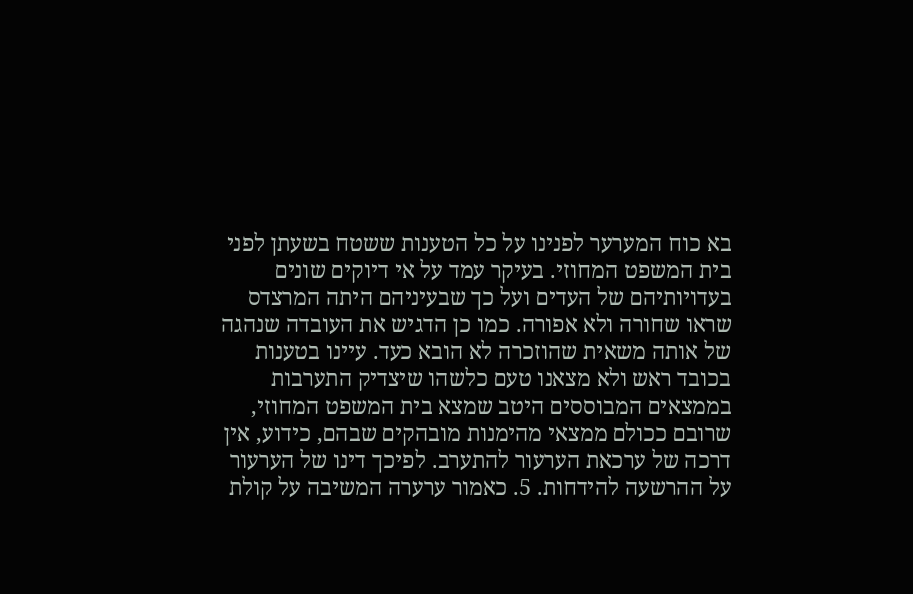בא כוח המערער לפנינו על כל הטענות ששטח בשעתן לפני בית המשפט המחוזי. בעיקר עמד על אי דיוקים שונים בעדויותיהם של העדים ועל כך שבעיניהם היתה המרצדס שראו שחורה ולא אפורה. כמו כן הדגיש את העובדה שנהגה של אותה משאית שהוזכרה לא הובא כעד. עיינו בטענות בכובד ראש ולא מצאנו טעם כלשהו שיצדיק התערבות בממצאים המבוססים היטב שמצא בית המשפט המחוזי, שרובם ככולם ממצאי מהימנות מובהקים שבהם, כידוע, אין דרכה של ערכאת הערעור להתערב. לפיכך דינו של הערעור על ההרשעה להידחות. 5. כאמור ערערה המשיבה על קולת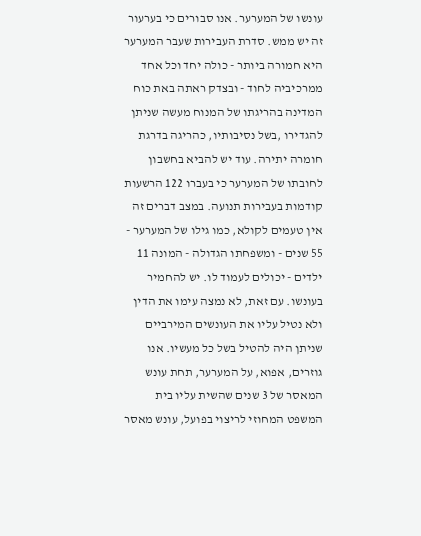עונשו של המערער. אנו סבורים כי בערעור זה יש ממש. סדרת העבירות שעבר המערער היא חמורה ביותר - כולה יחד וכל אחד ממרכיביה לחוד - ובצדק ראתה באת כוח המדינה בהריגתו של המנוח מעשה שניתן להגדירו ,בשל נסיבותיו, כהריגה בדרגת חומרה יתירה. עוד יש להביא בחשבון לחובתו של המערער כי בעברו 122 הרשעות קודמות בעבירות תנועה. במצב דברים זה אין טעמים לקולא, כמו גילו של המערער - 55 שנים - ומשפחתו הגדולה - המונה 11 ילדים - יכולים לעמוד לו. יש להחמיר בעונשו. עם זאת, לא נמצה עימו את הדין ולא נטיל עליו את העונשים המירביים שניתן היה להטיל בשל כל מעשיו. אנו גוזרים, אפוא, על המערער, תחת עונש המאסר של 3 שנים שהשית עליו בית המשפט המחוזי לריצוי בפועל, עונש מאסר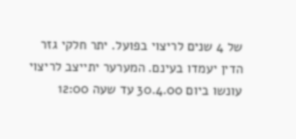של 4 שנים לריצוי בפועל. יתר חלקי גזר הדין יעמדו בעינם. המערער יתייצב לריצוי עונשו ביום 30.4.00 עד שעה 12:00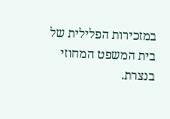במזכירות הפלילית של בית המשפט המחוזי בנצרת.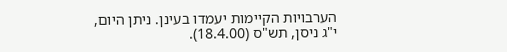הערבויות הקיימות יעמדו בעינן. ניתן היום, י"ג ניסן, תש"ס (18.4.00).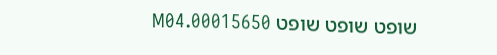שופט שופט שופט 00015650.M04